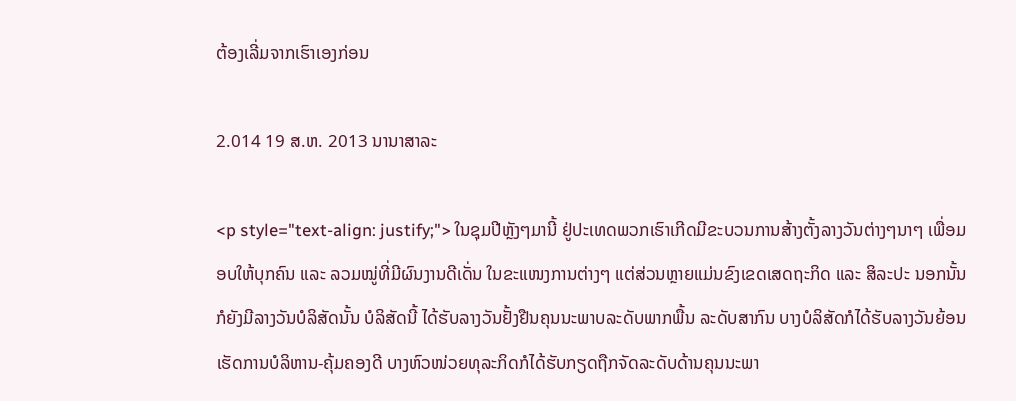ຕ້ອງເລີ່ມຈາກເຮົາເອງກ່ອນ

2.014 19 ສ.ຫ. 2013 ນານາສາລະ

<p style="text-align: justify;"> ໃນຊຸມປີຫຼັງໆມານີ້ ຢູ່ປະເທດພວກເຮົາເກີດມີຂະບວນການສ້າງຕັ້ງລາງວັນຕ່າງໆນາໆ ເພື່ອມອບໃຫ້ບຸກຄົນ ແລະ ລວມໝູ່ທີ່ມີຜົນງານດີເດັ່ນ ໃນຂະແໜງການຕ່າງໆ ແຕ່ສ່ວນຫຼາຍແມ່ນຂົງເຂດເສດຖະກິດ ແລະ ສິລະປະ ນອກນັ້ນກໍຍັງມີລາງວັນບໍລິສັດນັ້ນ ບໍລິສັດນີ້ ໄດ້ຮັບລາງວັນຢັ້ງຢືນຄຸນນະພາບລະດັບພາກພື້ນ ລະດັບສາກົນ ບາງບໍລິສັດກໍໄດ້ຮັບລາງວັນຍ້ອນເຮັດການບໍລິຫານ-ຄຸ້ມຄອງດີ ບາງຫົວໜ່ວຍທຸລະກິດກໍໄດ້ຮັບກຽດຖືກຈັດລະດັບດ້ານຄຸນນະພາ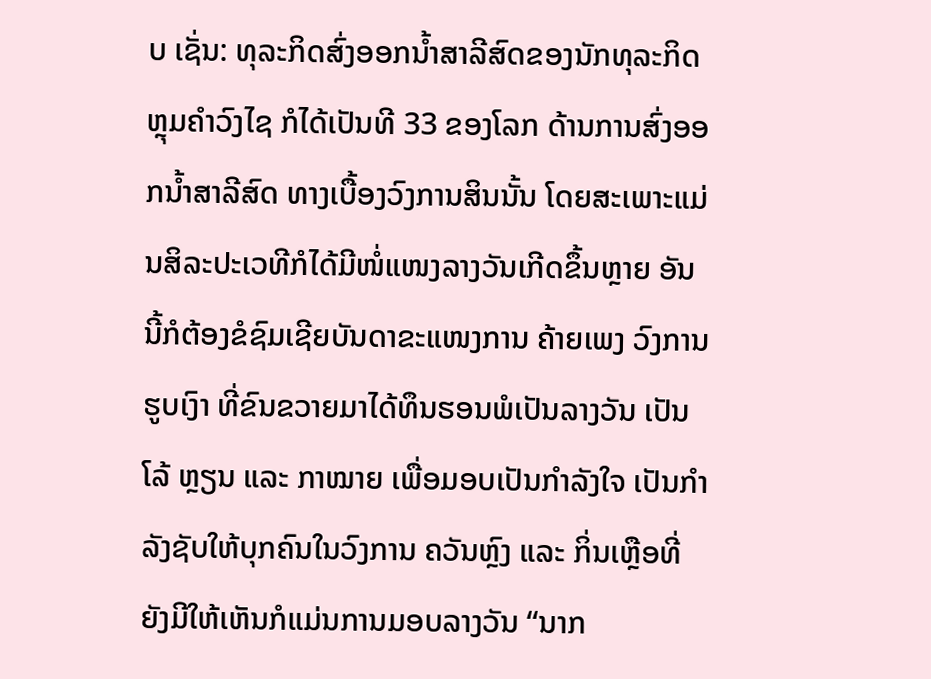ບ ເຊັ່ນ: ທຸລະກິດສົ່ງອອກນ້ຳສາລີສົດຂອງນັກທຸລະກິດຫຼຸມຄຳວົງໄຊ ກໍໄດ້ເປັນທີ 33 ຂອງໂລກ ດ້ານການສົ່ງອອກນ້ຳສາລີສົດ ທາງເບື້ອງວົງການສິນນັ້ນ ໂດຍສະເພາະແມ່ນສິລະປະເວທີກໍໄດ້ມີໜໍ່ແໜງລາງວັນເກີດຂຶ້ນຫຼາຍ ອັນນີ້ກໍຕ້ອງຂໍຊົມເຊີຍບັນດາຂະແໜງການ ຄ້າຍເພງ ວົງການຮູບເງົາ ທີ່ຂົນຂວາຍມາໄດ້ທຶນຮອນພໍເປັນລາງວັນ ເປັນໂລ້ ຫຼຽນ ແລະ ກາໝາຍ ເພື່ອມອບເປັນກຳລັງໃຈ ເປັນກຳລັງຊັບໃຫ້ບຸກຄົນໃນວົງການ ຄວັນຫຼົງ ແລະ ກິ່ນເຫຼືອທີ່ຍັງມີໃຫ້ເຫັນກໍແມ່ນການມອບລາງວັນ “ນາກ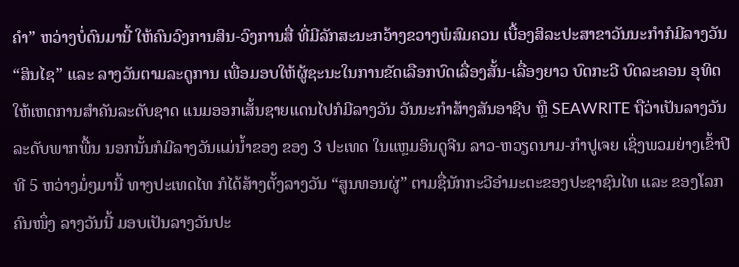ຄຳ” ຫວ່າງບໍ່ດົນມານີ້ ໃຫ້ຄົນວົງການສິນ-ວົງການສື່ ທີ່ມີລັກສະນະກວ້າງຂວາງພໍສົມຄວນ ເບື້ອງສິລະປະສາຂາວັນນະກຳກໍມີລາງວັນ “ສິນໄຊ” ແລະ ລາງວັນຕາມລະດູການ ເພື່ອມອບໃຫ້ຜູ້ຊະນະໃນການຂັດເລືອກບົດເລື່ອງສັ້ນ-ເລື່ອງຍາວ ບົດກະວີ ບົດລະຄອນ ອຸທິດໃຫ້ເຫດການສຳຄັນລະດັບຊາດ ແນມອອກເສັ້ນຊາຍແດນໄປກໍມີລາງວັນ ວັນນະກຳສ້າງສັນອາຊີບ ຫຼື SEAWRITE ຖືວ່າເປັນລາງວັນລະດັບພາກພື້ນ ນອກນັ້ນກໍມີລາງວັນແມ່ນ້ຳຂອງ ຂອງ 3 ປະເທດ ໃນແຫຼມອິນດູຈີນ ລາວ-ຫວຽດນາມ-ກຳປູເຈຍ ເຊິ່ງພວມຍ່າງເຂົ້າປີທີ 5 ຫວ່າງມໍ່ໆມານີ້ ທາງປະເທດໄທ ກໍໄດ້ສ້າງຕັ້ງລາງວັນ “ສູນທອນຜູ່” ຕາມຊື່ນັກກະວີອຳມະຕະຂອງປະຊາຊົນໄທ ແລະ ຂອງໂລກຄົນໜຶ່ງ ລາງວັນນີ້ ມອບເປັນລາງວັນປະ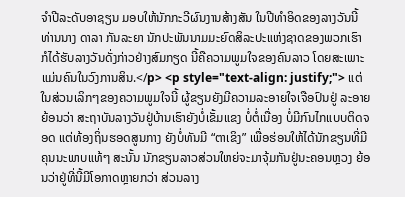ຈຳປີລະດັບອາຊຽນ ມອບໃຫ້ນັກກະວີຜົນງານສ້າງສັນ ໃນປີທຳອິດຂອງລາງວັນນີ້ ທ່ານນາງ ດາລາ ກັນລະຍາ ນັກປະພັນນາມມະຍົດສິລະປະແຫ່ງຊາດຂອງພວກເຮົາ ກໍໄດ້ຮັບລາງວັນດັ່ງກ່າວຢ່າງສົມກຽດ ນີ້ຄືຄວາມພູມໃຈຂອງຄົນລາວ ໂດຍສະເພາະແມ່ນຄົນໃນວົງການສິນ.</p> <p style="text-align: justify;"> ແຕ່ໃນສ່ວນເລິກໆຂອງຄວາມພູມໃຈນີ້ ຜູ້ຂຽນຍັງມີຄວາມລະອາຍໃຈເຈືອປົນຢູ່ ລະອາຍຍ້ອນວ່າ ສະຖາບັນລາງວັນຢູ່ບ້ານເຮົາຍັງບໍ່ເຂັ້ມແຂງ ບໍ່ຕໍ່ເນື່ອງ ບໍ່ມີກົນໄກແບບຕິດຈອດ ແຕ່ທ້ອງຖິ່ນຮອດສູນກາງ ຍັງບໍ່ທັນມີ “ຕາເຂິງ” ເພື່ອຮ່ອນໃຫ້ໄດ້ນັກຂຽນທີ່ມີຄຸນນະພາບແທ້ໆ ສະນັ້ນ ນັກຂຽນລາວສ່ວນໃຫຍ່ຈະມາຈຸ້ມກັນຢູ່ນະຄອນຫຼວງ ຍ້ອນວ່າຢູ່ທີ່ນີ້ມີໂອກາດຫຼາຍກວ່າ ສ່ວນລາງ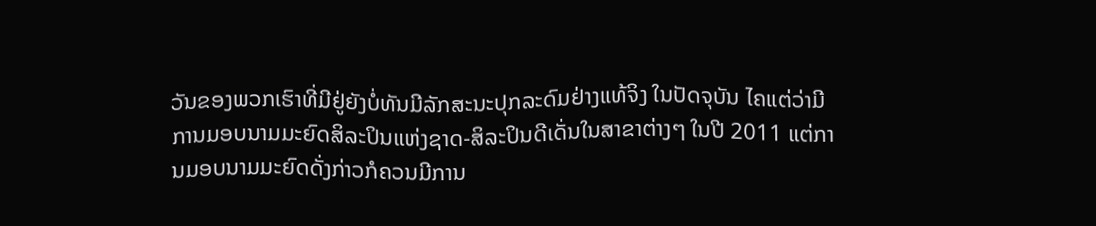ວັນຂອງພວກເຮົາທີ່ມີຢູ່ຍັງບໍ່ທັນມີລັກສະນະປຸກລະດົມຢ່າງແທ້ຈິງ ໃນປັດຈຸບັນ ໄຄແຕ່ວ່າມີການມອບນາມມະຍົດສິລະປິນແຫ່ງຊາດ-ສິລະປິນດີເດັ່ນໃນສາຂາຕ່າງໆ ໃນປີ 2011 ແຕ່ການມອບນາມມະຍົດດັ່ງກ່າວກໍຄວນມີການ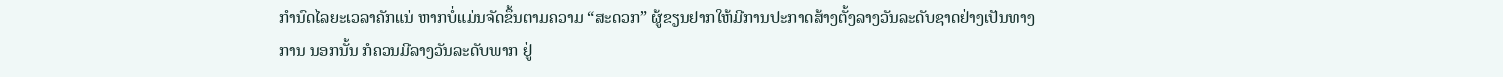ກຳນົດໄລຍະເວລາຄັກແນ່ ຫາກບໍ່ແມ່ນຈັດຂຶ້ນຕາມຄວາມ “ສະດວກ” ຜູ້ຂຽນຢາກໃຫ້ມີການປະກາດສ້າງຕັ້ງລາງວັນລະດັບຊາດຢ່າງເປັນທາງການ ນອກນັ້ນ ກໍຄວນມີລາງວັນລະດັບພາກ ຢູ່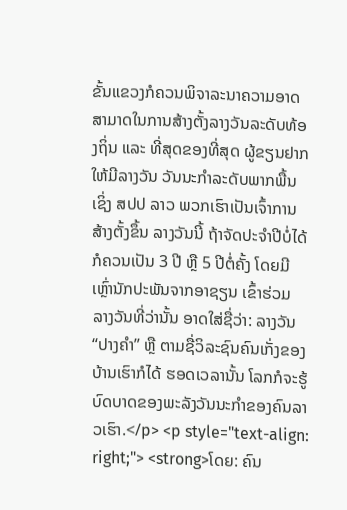ຂັ້ນແຂວງກໍຄວນພິຈາລະນາຄວາມອາດສາມາດໃນການສ້າງຕັ້ງລາງວັນລະດັບທ້ອງຖິ່ນ ແລະ ທີ່ສຸດຂອງທີ່ສຸດ ຜູ້ຂຽນຢາກໃຫ້ມີລາງວັນ ວັນນະກຳລະດັບພາກພື້ນ ເຊິ່ງ ສປປ ລາວ ພວກເຮົາເປັນເຈົ້າການສ້າງຕັ້ງຂຶ້ນ ລາງວັນນີ້ ຖ້າຈັດປະຈຳປີບໍ່ໄດ້ ກໍຄວນເປັນ 3 ປີ ຫຼື 5 ປີຕໍ່ຄັ້ງ ໂດຍມີເຫຼົ່ານັກປະພັນຈາກອາຊຽນ ເຂົ້າຮ່ວມ ລາງວັນທີ່ວ່ານັ້ນ ອາດໃສ່ຊື່ວ່າ: ລາງວັນ “ປາງຄຳ” ຫຼື ຕາມຊື່ວິລະຊົນຄົນເກັ່ງຂອງບ້ານເຮົາກໍໄດ້ ຮອດເວລານັ້ນ ໂລກກໍຈະຮູ້ບົດບາດຂອງພະລັງວັນນະກຳຂອງຄົນລາວເຮົາ.</p> <p style="text-align: right;"> <strong>ໂດຍ: ຄົນ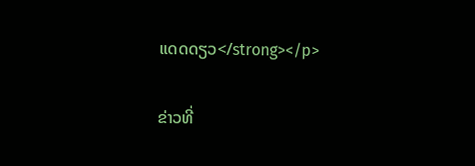ແດດດຽວ</strong></p>

ຂ່າວທີ່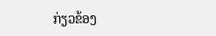ກ່ຽວຂ້ອງ